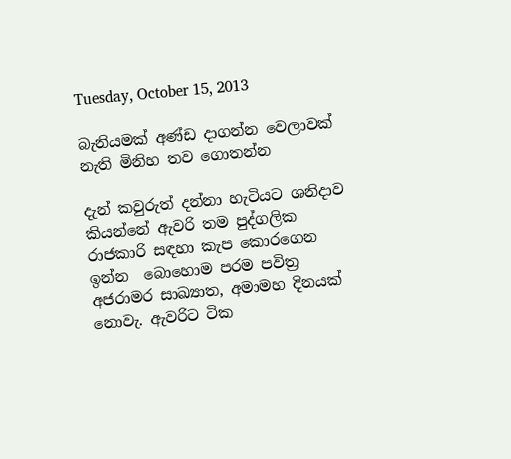Tuesday, October 15, 2013

බැනියමක් අණ්ඩ දාගන්න වෙලාවක් නැති මිනිහ තව ගොතන්න

දැන් කවුරුත් දන්නා හැටියට ශනිදාව කියන්නේ ඇවරි තම පුද්ගලික රාජකාරි සඳහා කැප කොරගෙන ඉන්න  බොහොම පරම පවිත්‍ර අජරාමර සාඛ්‍යාත, අමාමහ දිනයක් නොවැ. ඇවරිට ටික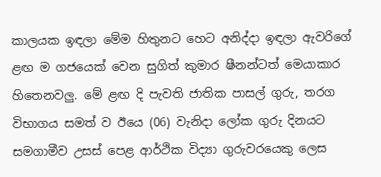කාලයක ඉඳලා මේම හිතුනට හෙට අනිද්දා ඉඳලා ඇවරිගේ ළඟ ම ගජයෙක් වෙන සුගිත් කුමාර ෂීනන්ටත් මෙයාකාර හිතෙනවලු. මේ ළඟ දි පැවති ජාතික පාසල් ගුරු, තරග විභාගය සමත් ව ඊයෙ (06) වැනිදා ලෝක ගුරු දිනයට සමගාමීව උසස් පෙළ ආර්ථික විද්‍යා ගුරුවරයෙකු ලෙස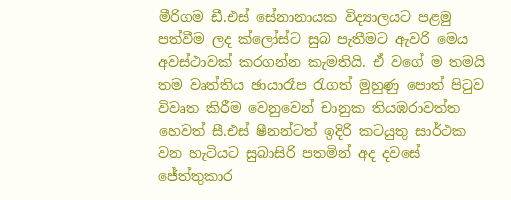මීරිගම ඩී.එස් සේනානායක විද්‍යාලයට පළමු පත්වීම ලද ක්ලෝස්ට සුබ පැතීමට ඇවරි මෙය අවස්ථාවක් කරගන්න කැමතියි. ඒ වගේ ම තමයි තම වෘත්තිය ඡායාරෑප රැගත් මුහුණු පොත් පිටුව විවෘත කිරීම වෙනුවෙන් චානුක තියඹරාවත්ත හෙවත් සී.එස් ෂීනන්ටත් ඉදිරි කටයුතු සාර්ථක වන හැටියට සුබාසිරි පතමින් අද දවසේ ජේත්තුකාර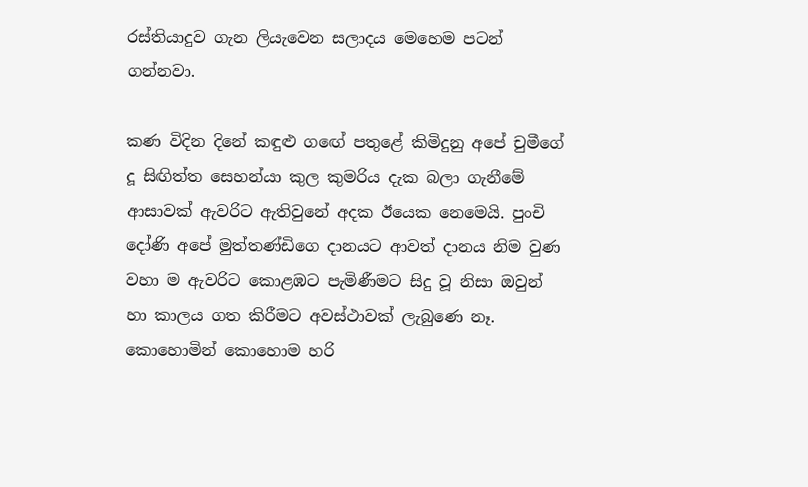රස්තියාදුව ගැන ලියැවෙන සලාදය මෙහෙම පටන් ගන්නවා.

කණ විදින දිනේ කඳුළු ගඟේ පතුළේ කිමිදුනු අපේ චුමීගේ දූ සිඟිත්ත සෙහන්යා කුල කුමරිය දැක බලා ගැනීමේ ආසාවක් ඇවරිට ඇතිවුනේ අදක ඊයෙක නෙමෙයි. පුංචි දෝණි අපේ මුත්තණ්ඩිගෙ දානයට ආවත් දානය නිම වුණ වහා ම ඇවරිට කොළඹට පැමිණීමට සිදු වූ නිසා ඔවුන් හා කාලය ගත කිරීමට අවස්ථාවක් ලැබුණෙ නෑ. කොහොමින් කොහොම හරි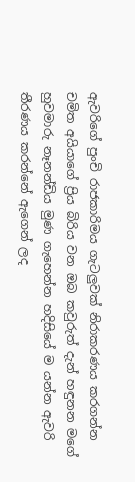ඇවරිගේ පුංචි රාජකාරිමය ගැටලුවක් නිරාකරණය කරගන්න චමිත අයියාගේ ප්‍රිය බිරිය වන ඔබ කවුරුත් දැන් හඳුනන මගේ හුවමාරු නෑනන්ඩිය මුණ ගැහෙන්න හදිසියේ ම යන්න ඇවරි තීරණය කරන්නේ ඇගෙන් ලද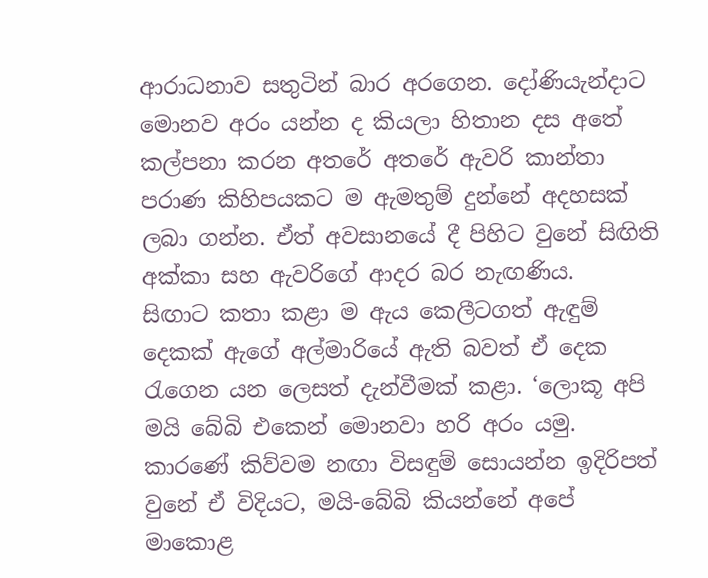ආරාධනාව සතුටින් බාර අරගෙන. දෝණියැන්දාට මොනව අරං යන්න ද කියලා හිතාන දස අතේ කල්පනා කරන අතරේ අතරේ ඇවරි කාන්තා පරාණ කිහිපයකට ම ඇමතුම් දුන්නේ අදහසක් ලබා ගන්න. ඒත් අවසානයේ දී පිහිට වුනේ සිඟිති අක්කා සහ ඇවරිගේ ආදර බර නැඟණිය.
සිඟාට කතා කළා ම ඇය කෙලීටගත් ඇඳුම් දෙකක් ඇගේ අල්මාරියේ ඇති බවත් ඒ දෙක රැගෙන යන ලෙසත් දැන්වීමක් කළා. ‘ලොකූ අපි මයි බේබි එකෙන් මොනවා හරි අරං යමු. කාරණේ කිව්වම නඟා විසඳුම් සොයන්න ඉදිරිපත් වුනේ ඒ විදියට, මයි-බේබි කියන්නේ අපේ මාකොළ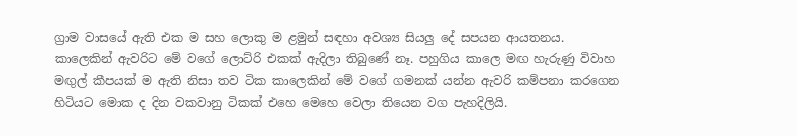ග්‍රාම වාසයේ ඇති එක ම සහ ලොකු ම ළමුන් සඳහා අවශ්‍ය සියලු දේ සපයන ආයතනය. කාලෙකින් ඇවරිට මේ වගේ ලොට්රි එකක් ඇදිලා තිබුණේ නෑ. පහුගිය කාලෙ මඟ හැරුණු විවාහ මඟුල් කීපයක් ම ඇති නිසා තව ටික කාලෙකින් මේ වගේ ගමනක් යන්න ඇවරි කම්පනා කරගෙන හිටියට මොක ද දින වකවානු ටිකක් එහෙ මෙහෙ වෙලා තියෙන වග පැහදිලියි.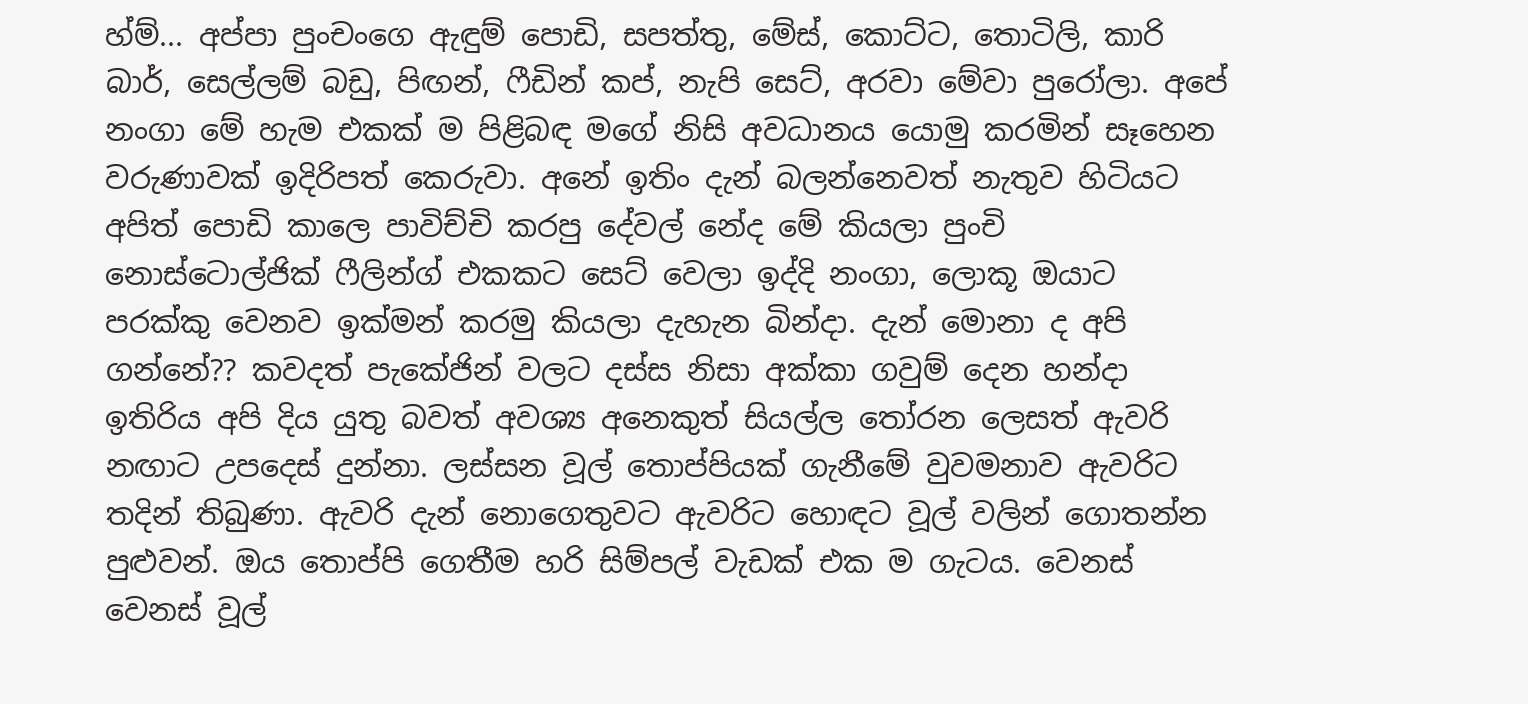හ්ම්... අප්පා පුංචංගෙ ඇඳුම් පොඩි, සපත්තු, මේස්, කොට්ට, තොටිලි, කාරි බාර්, සෙල්ලම් බඩු, පිඟන්, ෆීඩින් කප්, නැපි සෙට්, අරවා මේවා පුරෝලා. අපේ නංගා මේ හැම එකක් ම පිළිබඳ මගේ නිසි අවධානය යොමු කරමින් සෑහෙන වරුණාවක් ඉදිරිපත් කෙරුවා. අනේ ඉතිං දැන් බලන්නෙවත් නැතුව හිටියට අපිත් පොඩි කාලෙ පාවිච්චි කරපු දේවල් නේද මේ කියලා පුංචි නොස්ටොල්ජික් ෆීලින්ග් එකකට සෙට් වෙලා ඉද්දි නංගා, ලොකූ ඔයාට පරක්කු වෙනව ඉක්මන් කරමු කියලා දැහැන බින්දා. දැන් මොනා ද අපි ගන්නේ?? කවදත් පැකේජින් වලට දස්ස නිසා අක්කා ගවුම් දෙන හන්දා ඉතිරිය අපි දිය යුතු බවත් අවශ්‍ය අනෙකුත් සියල්ල තෝරන ලෙසත් ඇවරි නඟාට උපදෙස් දුන්නා. ලස්සන වූල් තොප්පියක් ගැනීමේ වුවමනාව ඇවරිට තදින් තිබුණා. ඇවරි දැන් නොගෙතුවට ඇවරිට හොඳට වූල් වලින් ගොතන්න පුළුවන්. ඔය තොප්පි ගෙතීම හරි සිම්පල් වැඩක් එක ම ගැටය. වෙනස් වෙනස් වූල්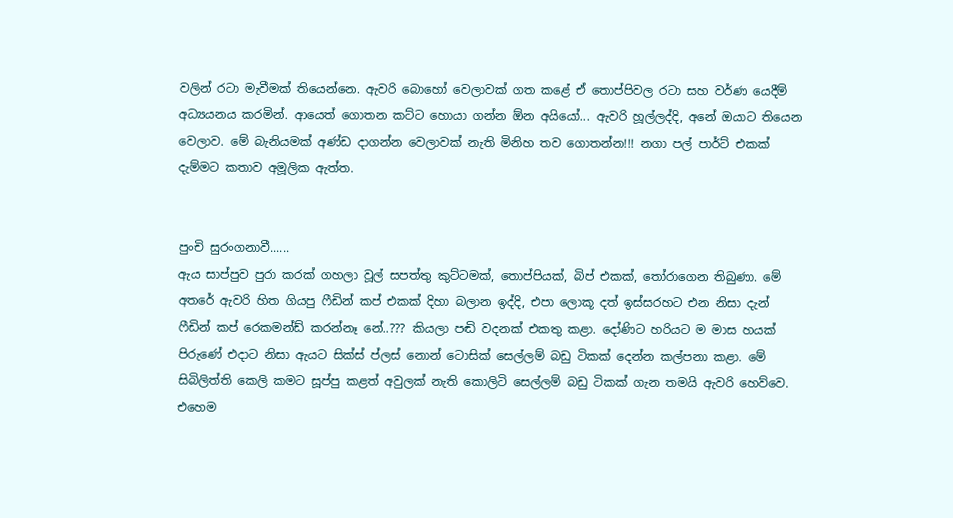වලින් රටා මැවීමක් තියෙන්නෙ. ඇවරි බොහෝ වෙලාවක් ගත කළේ ඒ තොප්පිවල රටා සහ වර්ණ යෙදීම් අධ්‍යයනය කරමින්. ආයෙත් ගොතන කට්ට හොයා ගන්න ඕන අයියෝ... ඇවරි හූල්ලද්දි, අනේ ඔයාට තියෙන වෙලාව. මේ බැනියමක් අණ්ඩ දාගන්න වෙලාවක් නැති මිනිහ තව ගොතන්න!!! නගා පල් පාර්ට් එකක් දැම්මට කතාව අමූලික ඇත්ත.


පුංචි සුරංගනාවී‍‍‍‍‍‍‍‍‍‍‍......
ඇය සාප්පුව පුරා කරක් ගහලා වූල් සපත්තු කුට්ටමක්, තොප්පියක්, බිප් එකක්, තෝරාගෙන තිබුණා. මේ අතරේ ඇවරි හිත ගියපු ෆීඩින් කප් එකක් දිහා බලාන ඉද්දි, එපා ලොකූ දත් ඉස්සරහට එන නිසා දැන් ෆීඩින් කප් රෙකමන්ඩ් කරන්නෑ නේ..??? කියලා පඬි වදනක් එකතු කළා. දෝණිට හරියට ම මාස හයක් පිරුණේ එදාට නිසා ඇයට සික්ස් ප්ලස් නොන් ටොසික් සෙල්ලම් බඩු ටිකක් දෙන්න කල්පනා කළා. මේ සිබිලිත්ති කෙලි කමට සූප්පු කළත් අවුලක් නැති කොලිටි සෙල්ලම් බඩු ටිකක් ගැන තමයි ඇවරි හෙව්වෙ. එහෙම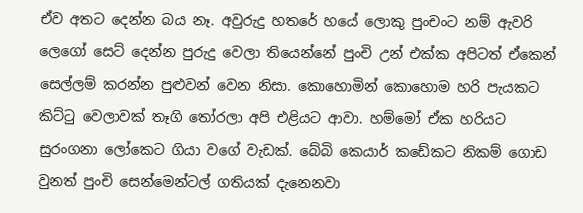ඒව අතට දෙන්න බය නෑ. අවුරුදු හතරේ හයේ ලොකු පුංචංට නම් ඇවරි ලෙගෝ සෙට් දෙන්න පුරුදු වෙලා තියෙන්නේ පුංචි උන් එක්ක අපිටත් ඒකෙන් සෙල්ලම් කරන්න පුළුවන් වෙන නිසා. කොහොමින් කොහොම හරි පැයකට කිට්ටු වෙලාවක් තෑගි තෝරලා අපි එළියට ආවා. හම්මෝ ඒක හරියට සුරංගනා ලෝකෙට ගියා වගේ වැඩක්. බේබි කෙයාර් කඩේකට නිකම් ගොඩ වුනත් පුංචි සෙන්මෙන්ටල් ගතියක් දැනෙනවා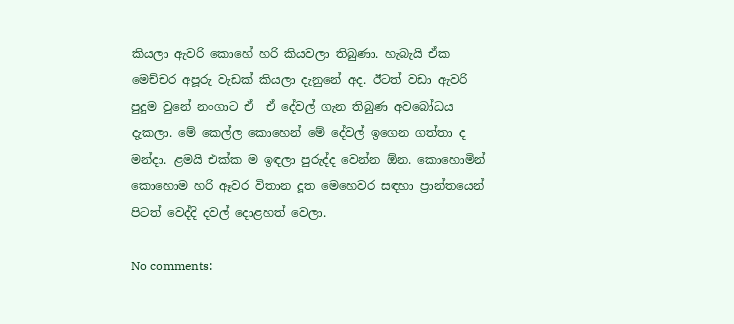කියලා ඇවරි කොහේ හරි කියවලා තිබුණා. හැබැයි ඒක මෙච්චර අපූරු වැඩක් කියලා දැනුනේ අද. ඊටත් වඩා ඇවරි පුදුම වුනේ නංගාට ඒ  ඒ දේවල් ගැන තිබුණ අවබෝධය දැකලා. මේ කෙල්ල කොහෙන් මේ දේවල් ඉගෙන ගත්තා ද මන්දා. ළමයි එක්ක ම ඉඳලා පුරුද්ද වෙන්න ඕන. කොහොමින් කොහොම හරි ඈවර විතාන දූත මෙහෙවර සඳහා ප්‍රාන්තයෙන් පිටත් වෙද්දි දවල් දොළහත් වෙලා.

No comments: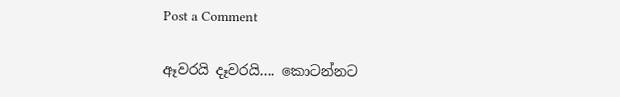Post a Comment

ඈවරයි දෑවරයි.... කොටන්නට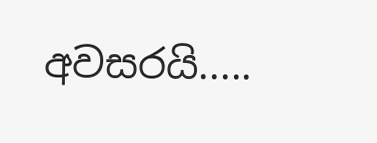අවසරයි.....